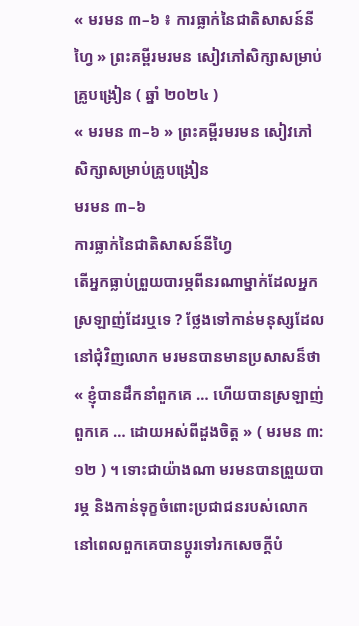« មរមន ៣–៦ ៖ ការធ្លាក់នៃជាតិសាសន៍នីហ្វៃ » ព្រះគម្ពីរមរមន សៀវភៅសិក្សាសម្រាប់គ្រូបង្រៀន ( ឆ្នាំ ២០២៤ )
« មរមន ៣–៦ » ព្រះគម្ពីរមរមន សៀវភៅសិក្សាសម្រាប់គ្រូបង្រៀន
មរមន ៣–៦
ការធ្លាក់នៃជាតិសាសន៍នីហ្វៃ
តើអ្នកធ្លាប់ព្រួយបារម្ភពីនរណាម្នាក់ដែលអ្នកស្រឡាញ់ដែរឬទេ ? ថែ្លងទៅកាន់មនុស្សដែលនៅជុំវិញលោក មរមនបានមានប្រសាសន៏ថា « ខ្ញុំបានដឹកនាំពួកគេ … ហើយបានស្រឡាញ់ពួកគេ … ដោយអស់ពីដួងចិត្ត » ( មរមន ៣:១២ ) ។ ទោះជាយ៉ាងណា មរមនបានព្រួយបារម្ភ និងកាន់ទុក្ខចំពោះប្រជាជនរបស់លោក នៅពេលពួកគេបានប្តូរទៅរកសេចក្តីបំ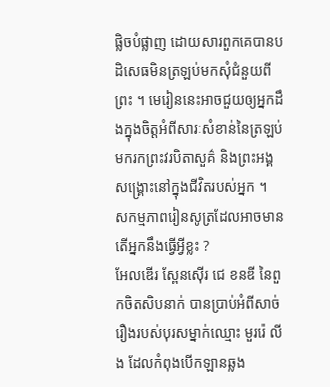ផ្លិចបំផ្លាញ ដោយសារពួកគេបានបដិសេធមិនត្រឡប់មកសុំជំនួយពីព្រះ ។ មេរៀននេះអាចជួយឲ្យអ្នកដឹងក្នុងចិត្តអំពីសារៈសំខាន់នៃត្រឡប់មករកព្រះវរបិតាសួគ៌ និងព្រះអង្គសង្គ្រោះនៅក្នុងជីវិតរបស់អ្នក ។
សកម្មភាពរៀនសូត្រដែលអាចមាន
តើអ្នកនឹងធ្វើអ្វីខ្លះ ?
អែលឌើរ ស្ពែនស៊ើរ ជេ ខនឌី នៃពួកចិតសិបនាក់ បានប្រាប់អំពីសាច់រឿងរបស់បុរសម្នាក់ឈ្មោះ មួររ៉េ លីង ដែលកំពុងបើកឡានឆ្លង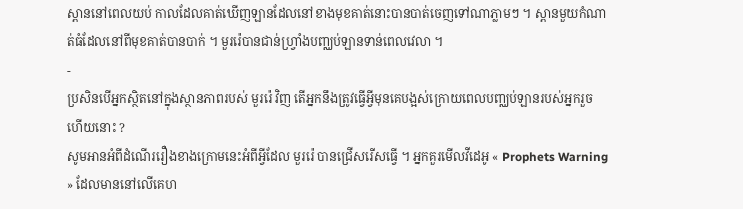ស្ពាននៅពេលយប់ កាលដែលគាត់ឃើញឡានដែលនៅខាងមុខគាត់នោះបានបាត់ចេញទៅណាភ្លាមៗ ។ ស្ពានមួយកំណាត់ធំដែលនៅពីមុខគាត់បានបាក់ ។ មួររ៉េបានជាន់ហ្រ្វាំងបញ្ឈប់ឡានទាន់ពេលវេលា ។
-
ប្រសិនបើអ្នកស្ថិតនៅក្នុងស្ថានភាពរបស់ មួររ៉េ វិញ តើអ្នកនឹងត្រូវធ្វើអ្វីមុនគេបង្អស់ក្រោយពេលបញ្ឈប់ឡានរបស់អ្នករួចហើយនោះ ?
សូមអានអំពីដំណើររឿងខាងក្រោមនេះអំពីអ្វីដែល មួររ៉េ បានជ្រើសរើសធ្វើ ។ អ្នកគួរមើលវីដេអូ « Prophets Warning » ដែលមាននៅលើគេហ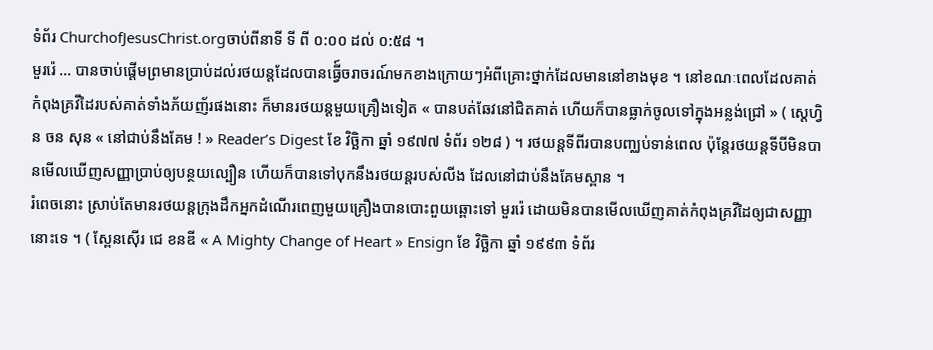ទំព័រ ChurchofJesusChrist.orgចាប់ពីនាទី ទី ពី ០:០០ ដល់ ០:៥៨ ។
មួររ៉េ … បានចាប់ផ្តើមព្រមានប្រាប់ដល់រថយន្តដែលបានធ្វើ៍ចរាចរណ៍មកខាងក្រោយៗអំពីគ្រោះថ្នាក់ដែលមាននៅខាងមុខ ។ នៅខណៈពេលដែលគាត់កំពុងគ្រវីដៃរបស់គាត់ទាំងភ័យញ័រផងនោះ ក៏មានរថយន្តមួយគ្រឿងទៀត « បានបត់ឆែវនៅជិតគាត់ ហើយក៏បានធ្លាក់ចូលទៅក្នុងអន្លង់ជ្រៅ » ( ស្តេហ្វិន ចន សុន « នៅជាប់នឹងគែម ! » Reader’s Digest ខែ វិច្ឆិកា ឆ្នាំ ១៩៧៧ ទំព័រ ១២៨ ) ។ រថយន្តទីពីរបានបញ្ឈប់ទាន់ពេល ប៉ុន្តែរថយន្តទីបីមិនបានមើលឃើញសញ្ញាប្រាប់ឲ្យបន្ថយល្បឿន ហើយក៏បានទៅបុកនឹងរថយន្តរបស់លីង ដែលនៅជាប់នឹងគែមស្ពាន ។
រំពេចនោះ ស្រាប់តែមានរថយន្តក្រុងដឹកអ្នកដំណើរពេញមួយគ្រឿងបានបោះពួយឆ្ពោះទៅ មួររ៉េ ដោយមិនបានមើលឃើញគាត់កំពុងគ្រវីដៃឲ្យជាសញ្ញានោះទេ ។ ( ស្ពែនស៊ើរ ជេ ខនឌី « A Mighty Change of Heart » Ensign ខែ វិច្ឆិកា ឆ្នាំ ១៩៩៣ ទំព័រ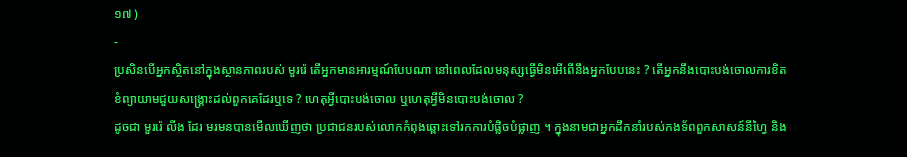១៧ )
-
ប្រសិនបើអ្នកស្ថិតនៅក្នុងស្ថានភាពរបស់ មួររ៉េ តើអ្នកមានអារម្មណ៍បែបណា នៅពេលដែលមនុស្សធ្វើមិនអើពើនឹងអ្នកបែបនេះ ? តើអ្នកនឹងបោះបង់ចោលការខិតខំព្យាយាមជួយសង្គ្រោះដល់ពួកគេដែរឬទេ ? ហេតុអ្វីបោះបង់ចោល ឬហេតុអ្វីមិនបោះបង់ចោល ?
ដូចជា មួររ៉េ លីង ដែរ មរមនបានមើលឃើញថា ប្រជាជនរបស់លោកកំពុងឆ្ពោះទៅរកការបំផ្លិចបំផ្លាញ ។ ក្នុងនាមជាអ្នកដឹកនាំរបស់កងទ័ពពួកសាសន៍នីហ្វៃ និង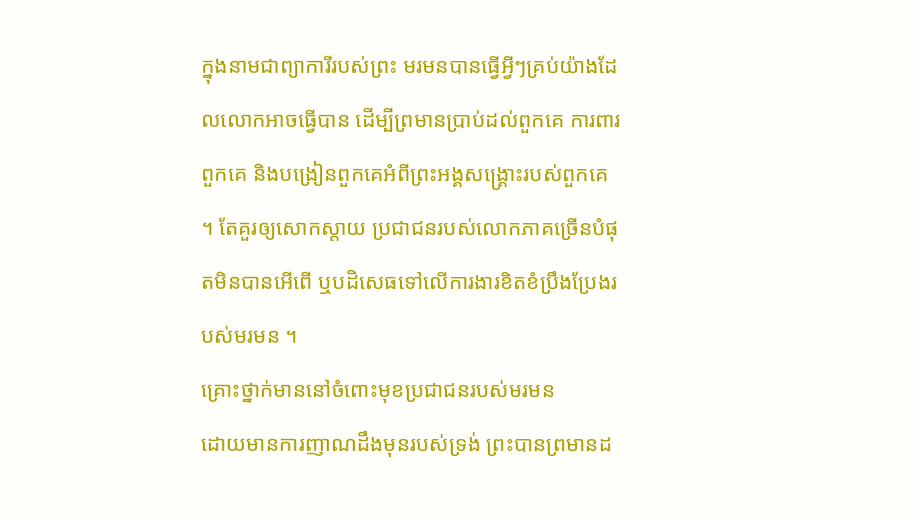ក្នុងនាមជាព្យាការីរបស់ព្រះ មរមនបានធ្វើអ្វីៗគ្រប់យ៉ាងដែលលោកអាចធ្វើបាន ដើម្បីព្រមានប្រាប់ដល់ពួកគេ ការពារពួកគេ និងបង្រៀនពួកគេអំពីព្រះអង្គសង្គ្រោះរបស់ពួកគេ ។ តែគួរឲ្យសោកស្តាយ ប្រជាជនរបស់លោកភាគច្រើនបំផុតមិនបានអើពើ ឬបដិសេធទៅលើការងារខិតខំប្រឹងប្រែងរបស់មរមន ។
គ្រោះថ្នាក់មាននៅចំពោះមុខប្រជាជនរបស់មរមន
ដោយមានការញាណដឹងមុនរបស់ទ្រង់ ព្រះបានព្រមានដ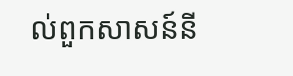ល់ពួកសាសន៍នី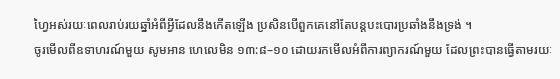ហ្វៃអស់រយៈពេលរាប់រយឆ្នាំអំពីអ្វីដែលនឹងកើតឡើង ប្រសិនបើពួកគេនៅតែបន្តបះបោរប្រឆាំងនឹងទ្រង់ ។
ចូរមើលពីឧទាហរណ៍មួយ សូមអាន ហេលេមិន ១៣:៨–១០ ដោយរកមើលអំពីការព្យាករណ៍មួយ ដែលព្រះបានធ្វើតាមរយៈ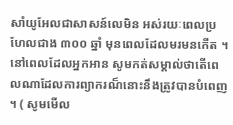សាំយូអែលជាសាសន៍លេមិន អស់រយៈពេលប្រហែលជាង ៣០០ ឆ្នាំ មុនពេលដែលមរមនកើត ។ នៅពេលដែលអ្នកអាន សូមកត់សម្គាល់ថាតើពេលណាដែលការព្យាករណ៏នោះនឹងត្រូវបានបំពេញ ។ ( សូមមើល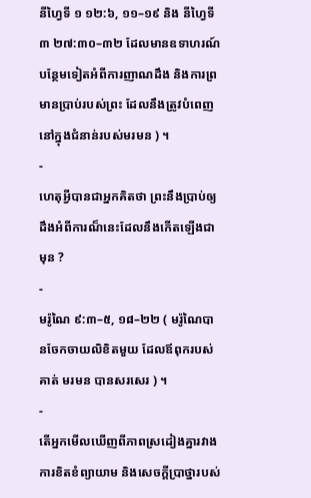នីហ្វៃទី ១ ១២:៦, ១១–១៩ និង នីហ្វៃទី ៣ ២៧:៣០–៣២ ដែលមានឧទាហរណ៍បន្ថែមទៀតអំពីការញាណដឹង និងការព្រមានប្រាប់របស់ព្រះ ដែលនឹងត្រូវបំពេញនៅក្នុងជំនាន់របស់មរមន ) ។
-
ហេតុអ្វីបានជាអ្នកគិតថា ព្រះនឹងប្រាប់ឲ្យដឹងអំពីការណ៏នេះដែលនឹងកើតឡើងជាមុន ?
-
មរ៉ូណៃ ៩:៣–៥, ១៨–២២ ( មរ៉ូណៃបានចែកចាយលិខិតមួយ ដែលឪពុករបស់គាត់ មរមន បានសរសេរ ) ។
-
តើអ្នកមើលឃើញពីភាពស្រដៀងគ្នារវាងការខិតខំព្យាយាម និងសេចក្តីប្រាថ្នារបស់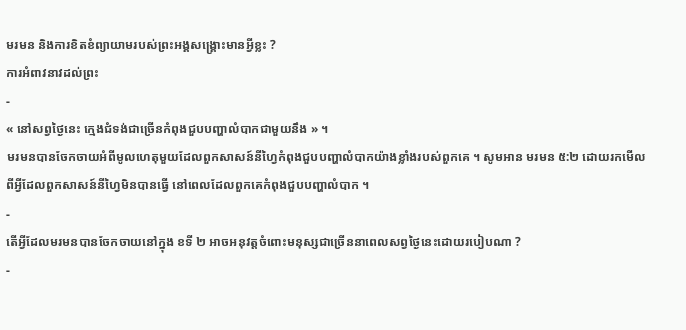មរមន និងការខិតខំព្យាយាមរបស់ព្រះអង្គសង្គ្រោះមានអ្វីខ្លះ ?
ការអំពាវនាវដល់ព្រះ
-
« នៅសព្វថ្ងៃនេះ ក្មេងជំទង់ជាច្រើនកំពុងជួបបញ្ហាលំបាកជាមួយនឹង » ។
មរមនបានចែកចាយអំពីមូលហេតុមួយដែលពួកសាសន៍នីហ្វៃកំពុងជួបបញ្ហាលំបាកយ៉ាងខ្លាំងរបស់ពួកគេ ។ សូមអាន មរមន ៥:២ ដោយរកមើលពីអ្វីដែលពួកសាសន៍នីហ្វៃមិនបានធ្វើ នៅពេលដែលពួកគេកំពុងជួបបញ្ហាលំបាក ។
-
តើអ្វីដែលមរមនបានចែកចាយនៅក្នុង ខទី ២ អាចអនុវត្តចំពោះមនុស្សជាច្រើននាពេលសព្វថ្ងៃនេះដោយរបៀបណា ?
-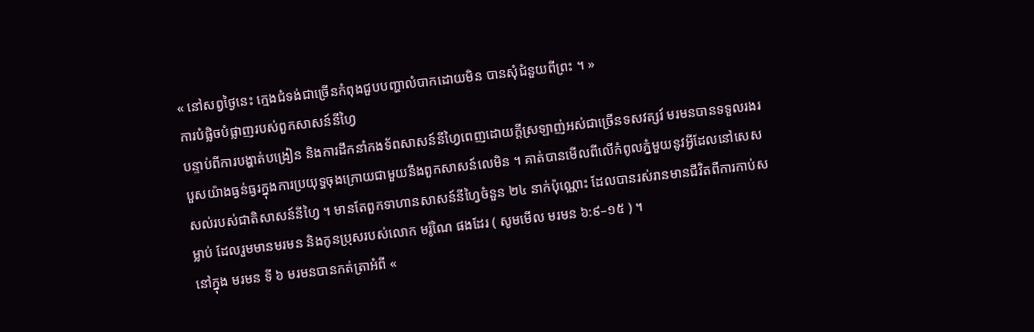« នៅសព្វថ្ងៃនេះ ក្មេងជំទង់ជាច្រើនកំពុងជួបបញ្ហាលំបាកដោយមិន បានសុំជំនួយពីព្រះ ។ »
ការបំផ្លិចបំផ្លាញរបស់ពួកសាសន៍នីហ្វៃ
បន្ទាប់ពីការបង្ហាត់បង្រៀន និងការដឹកនាំកងទ័ពសាសន៍នីហ្វៃពេញដោយក្តីស្រឡាញ់អស់ជាច្រើនទសវត្សរ៍ មរមនបានទទួលរងរបួសយ៉ាងធ្ងន់ធ្ងរក្នុងការប្រយុទ្ធចុងក្រោយជាមួយនឹងពួកសាសន៍លេមិន ។ គាត់បានមើលពីលើកំពូលភ្នំមួយនូវអ្វីដែលនៅសេសសល់របស់ជាតិសាសន៍នីហ្វៃ ។ មានតែពួកទាហានសាសន៍នីហ្វៃចំនួន ២៤ នាក់ប៉ុណ្ណោះ ដែលបានរស់រានមានជីវិតពីការកាប់សម្លាប់ ដែលរួមមានមរមន និងកូនប្រុសរបស់លោក មរ៉ូណៃ ផងដែរ ( សូមមើល មរមន ៦:៩–១៥ ) ។
នៅក្នុង មរមន ទី ៦ មរមនបានកត់ត្រាអំពី «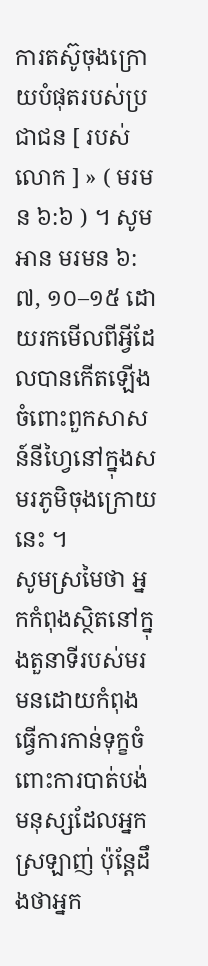ការតស៊ូចុងក្រោយបំផុតរបស់ប្រជាជន [ របស់លោក ] » ( មរមន ៦:៦ ) ។ សូមអាន មរមន ៦:៧, ១០–១៥ ដោយរកមើលពីអ្វីដែលបានកើតឡើងចំពោះពួកសាសន៍នីហ្វៃនៅក្នុងសមរភូមិចុងក្រោយនេះ ។
សូមស្រមៃថា អ្នកកំពុងស្ថិតនៅក្នុងតួនាទីរបស់មរមនដោយកំពុងធ្វើការកាន់ទុក្ខចំពោះការបាត់បង់មនុស្សដែលអ្នកស្រឡាញ់ ប៉ុន្តែដឹងថាអ្នក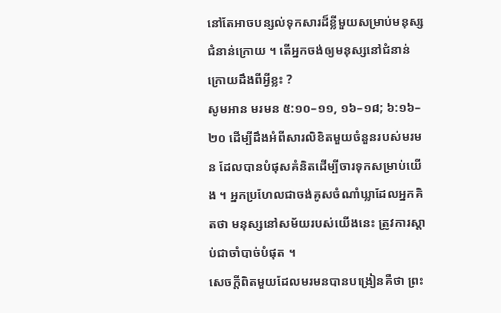នៅតែអាចបន្សល់ទុកសារដ៏ខ្លីមួយសម្រាប់មនុស្សជំនាន់ក្រោយ ។ តើអ្នកចង់ឲ្យមនុស្សនៅជំនាន់ក្រោយដឹងពីអ្វីខ្លះ ?
សូមអាន មរមន ៥:១០–១១, ១៦–១៨; ៦:១៦–២០ ដើម្បីដឹងអំពីសារលិខិតមួយចំនួនរបស់មរមន ដែលបានបំផុសគំនិតដើម្បីចារទុកសម្រាប់យើង ។ អ្នកប្រហែលជាចង់គូសចំណាំឃ្លាដែលអ្នកគិតថា មនុស្សនៅសម័យរបស់យើងនេះ ត្រូវការស្តាប់ជាចាំបាច់បំផុត ។
សេចក្ដីពិតមួយដែលមរមនបានបង្រៀនគឺថា ព្រះ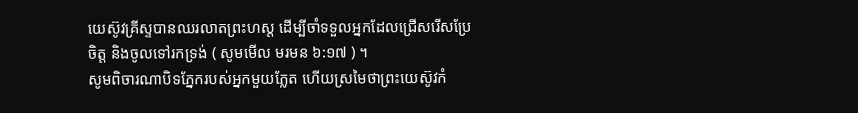យេស៊ូវគ្រីស្ទបានឈរលាតព្រះហស្ត ដើម្បីចាំទទួលអ្នកដែលជ្រើសរើសប្រែចិត្ត និងចូលទៅរកទ្រង់ ( សូមមើល មរមន ៦:១៧ ) ។
សូមពិចារណាបិទភ្នែករបស់អ្នកមួយភ្លែត ហើយស្រមៃថាព្រះយេស៊ូវកំ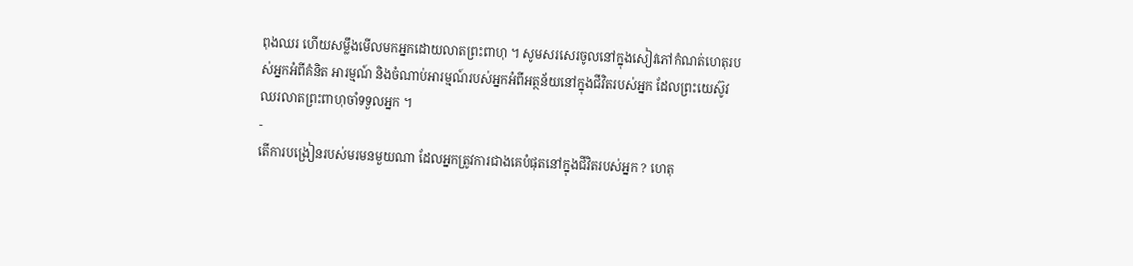ពុងឈរ ហើយសម្លឹងមើលមកអ្នកដោយលាតព្រះពាហុ ។ សូមសរសេរចូលនៅក្នុងសៀវភៅកំណត់ហេតុរបស់អ្នកអំពីគំនិត អារម្មណ៍ និងចំណាប់អារម្មណ៍របស់អ្នកអំពីអត្ថន័យនៅក្នុងជីវិតរបស់អ្នក ដែលព្រះយេស៊ូវឈរលាតព្រះពាហុចាំទទួលអ្នក ។
-
តើការបង្រៀនរបស់មរមនមួយណា ដែលអ្នកត្រូវការជាងគេបំផុតនៅក្នុងជីវិតរបស់អ្នក ? ហេតុ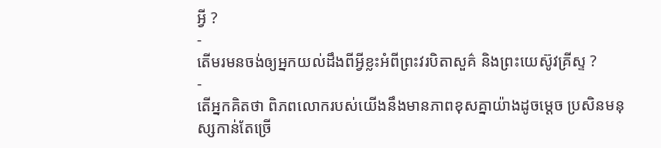អ្វី ?
-
តើមរមនចង់ឲ្យអ្នកយល់ដឹងពីអ្វីខ្លះអំពីព្រះវរបិតាសួគ៌ និងព្រះយេស៊ូវគ្រីស្ទ ?
-
តើអ្នកគិតថា ពិភពលោករបស់យើងនឹងមានភាពខុសគ្នាយ៉ាងដូចម្តេច ប្រសិនមនុស្សកាន់តែច្រើ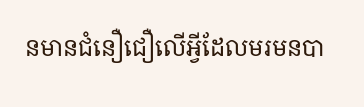នមានជំនឿជឿលើអ្វីដែលមរមនបា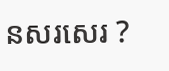នសរសេរ ?